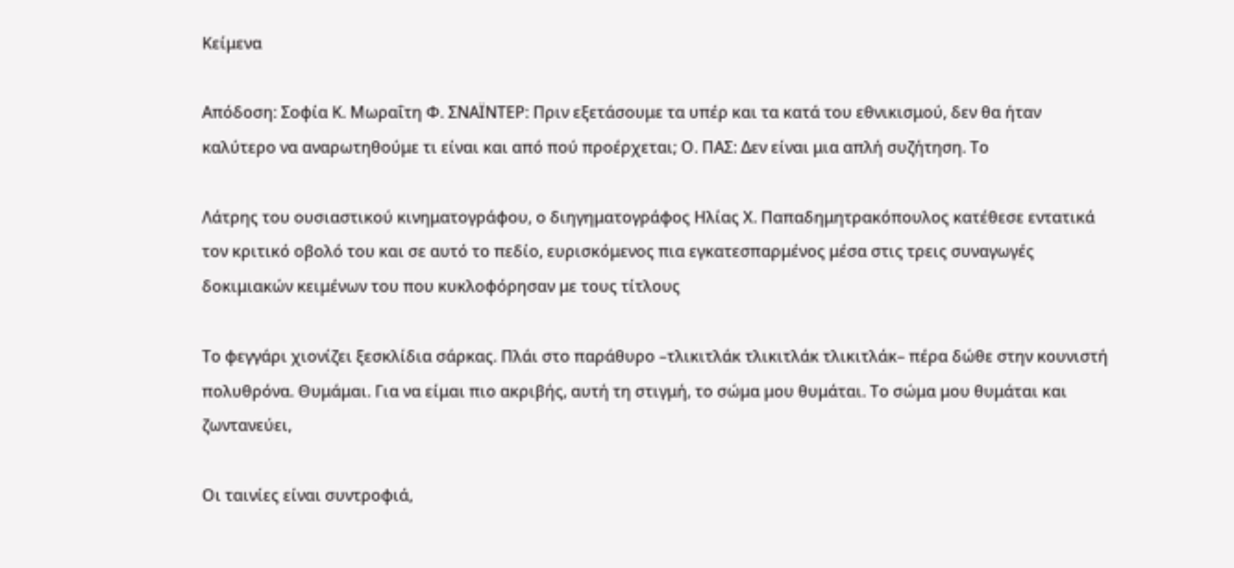Κείμενα

Απόδοση: Σοφία Κ. Μωραΐτη Φ. ΣΝΑΪΝΤΕΡ: Πριν εξετάσουμε τα υπέρ και τα κατά του εθνικισμού, δεν θα ήταν καλύτερο να αναρωτηθούμε τι είναι και από πού προέρχεται; Ο. ΠΑΣ: Δεν είναι μια απλή συζήτηση. Το

Λάτρης του ουσιαστικού κινηματογράφου, ο διηγηματογράφος Ηλίας Χ. Παπαδημητρακόπουλος κατέθεσε εντατικά τον κριτικό οβολό του και σε αυτό το πεδίο, ευρισκόμενος πια εγκατεσπαρμένος μέσα στις τρεις συναγωγές δοκιμιακών κειμένων του που κυκλοφόρησαν με τους τίτλους

Το φεγγάρι χιονίζει ξεσκλίδια σάρκας. Πλάι στο παράθυρο –τλικιτλάκ τλικιτλάκ τλικιτλάκ– πέρα δώθε στην κουνιστή πολυθρόνα. Θυμάμαι. Για να είμαι πιο ακριβής, αυτή τη στιγμή, το σώμα μου θυμάται. Το σώμα μου θυμάται και ζωντανεύει,

Οι ταινίες είναι συντροφιά,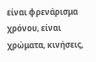είναι φρενάρισμα χρόνου, είναι χρώματα, κινήσεις,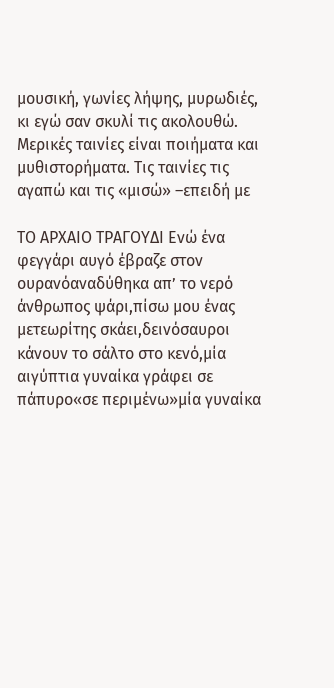μουσική, γωνίες λήψης, μυρωδιές, κι εγώ σαν σκυλί τις ακολουθώ. Μερικές ταινίες είναι ποιήματα και μυθιστορήματα. Τις ταινίες τις αγαπώ και τις «μισώ» –επειδή με

ΤΟ ΑΡΧΑΙΟ ΤΡΑΓΟΥΔΙ Ενώ ένα φεγγάρι αυγό έβραζε στον ουρανόαναδύθηκα απ’ το νερό άνθρωπος ψάρι,πίσω μου ένας μετεωρίτης σκάει,δεινόσαυροι κάνουν το σάλτο στο κενό,μία αιγύπτια γυναίκα γράφει σε πάπυρο«σε περιμένω»μία γυναίκα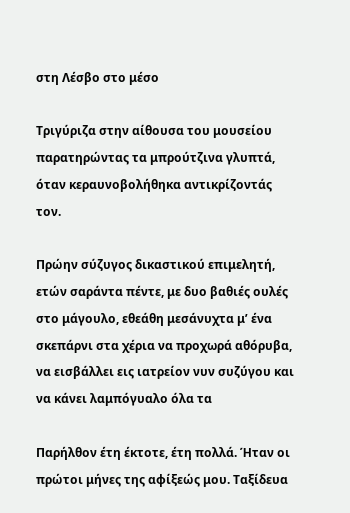στη Λέσβο στο μέσο

Τριγύριζα στην αίθουσα του μουσείου παρατηρώντας τα μπρούτζινα γλυπτά, όταν κεραυνοβολήθηκα αντικρίζοντάς τον.

Πρώην σύζυγος δικαστικού επιμελητή, ετών σαράντα πέντε, με δυο βαθιές ουλές στο μάγουλο, εθεάθη μεσάνυχτα μ’ ένα σκεπάρνι στα χέρια να προχωρά αθόρυβα, να εισβάλλει εις ιατρείον νυν συζύγου και να κάνει λαμπόγυαλο όλα τα

Παρήλθον έτη έκτοτε, έτη πολλά. Ήταν οι πρώτοι μήνες της αφίξεώς μου. Ταξίδευα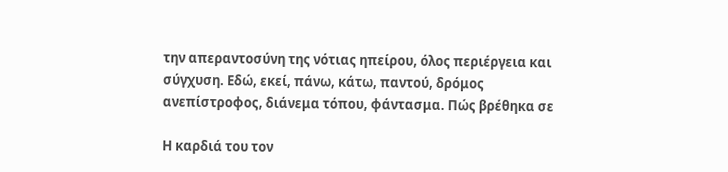την απεραντοσύνη της νότιας ηπείρου, όλος περιέργεια και σύγχυση. Εδώ, εκεί, πάνω, κάτω, παντού, δρόμος ανεπίστροφος, διάνεμα τόπου, φάντασμα. Πώς βρέθηκα σε

Η καρδιά του τον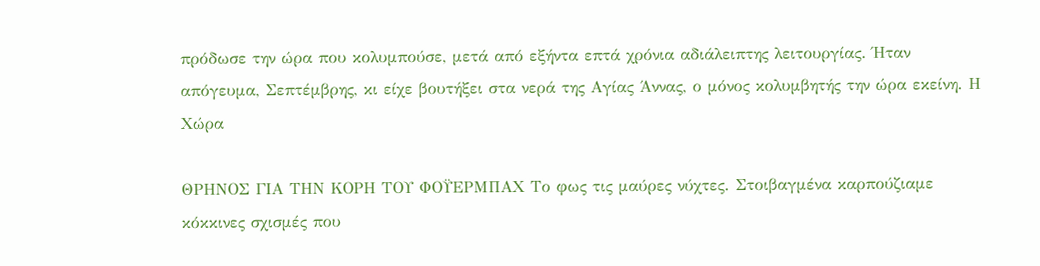πρόδωσε την ώρα που κολυμπούσε, μετά από εξήντα επτά χρόνια αδιάλειπτης λειτουργίας. Ήταν απόγευμα, Σεπτέμβρης, κι είχε βουτήξει στα νερά της Αγίας Άννας, ο μόνος κολυμβητής την ώρα εκείνη. Η Χώρα

ΘΡΗΝΟΣ ΓΙΑ ΤΗΝ ΚΟΡΗ ΤΟΥ ΦΟΫΕΡΜΠΑΧ Το φως τις μαύρες νύχτες. Στοιβαγμένα καρπούζιαμε κόκκινες σχισμές που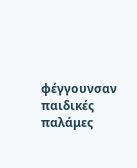φέγγουνσαν παιδικές παλάμες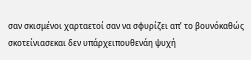σαν σκισμένοι χαρταετοί σαν να σφυρίζει απ’ το βουνόκαθώς σκοτείνιασεκαι δεν υπάρχειπουθενάη ψυχή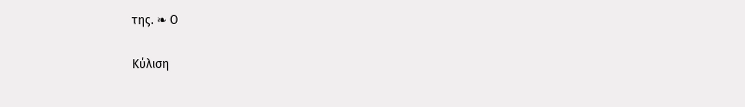της. ❧ Ο

Κύλιση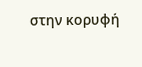στην κορυφή